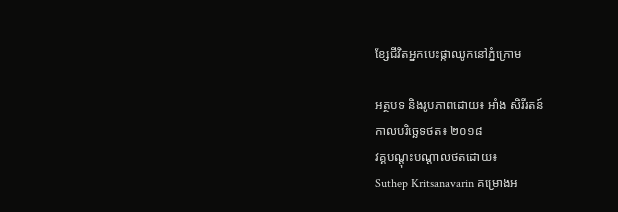ខ្សែជីវិតអ្នកបេះផ្កាឈូកនៅភ្នំក្រោម

អត្ថបទ និងរូបភាពដោយ៖ អាំង សិរីរតន៍
កាលបរិច្ឆេទថត៖ ២០១៨
វគ្គបណ្ដុះបណ្ដាលថតដោយ៖
Suthep Kritsanavarin គម្រោងអ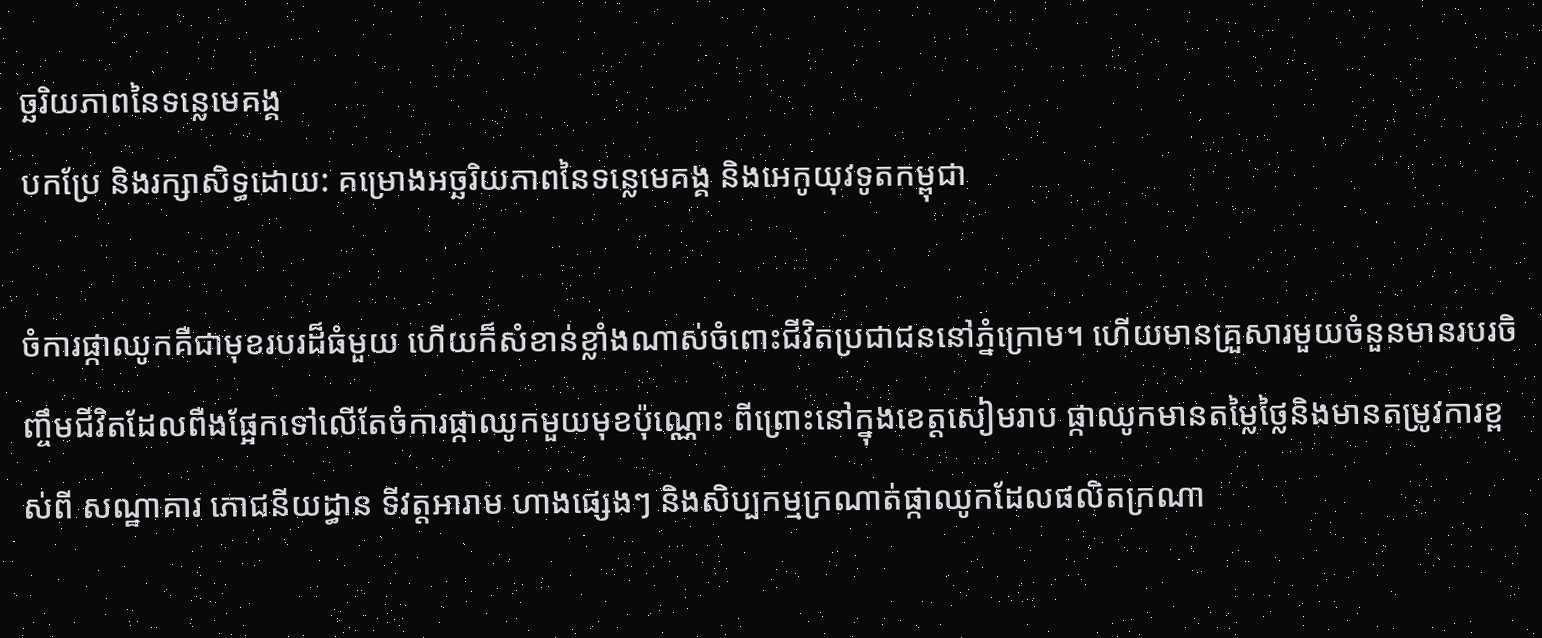ច្ឆរិយភាពនៃទន្លេមេគង្គ
បកប្រែ និងរក្សាសិទ្ធដោយ: គម្រោងអច្ឆរិយភាពនៃទន្លេមេគង្គ និងអេកូយុវទូតកម្ពុជា

ចំការផ្កាឈូកគឺជាមុខរបរដ៏ធំមួយ ហើយក៏សំខាន់ខ្លាំងណាស់ចំពោះជីវិតប្រជាជននៅភ្នំក្រោម។ ហើយមានគ្រួសារមួយចំនួនមានរបរចិញ្ចឹមជីវិតដែលពឺងផ្អែកទៅលើតែចំការផ្កាឈូកមួយមុខប៉ុណ្ណោះ ពីព្រោះនៅក្នុងខេត្តសៀមរាប ផ្កាឈូកមានតម្លៃថ្លៃនិងមានតម្រូវការខ្ពស់ពី សណ្ឋាគារ ភោជនីយដ្ធាន ទីវត្តអារាម ហាងផ្សេងៗ និងសិប្បកម្មក្រណាត់ផ្កាឈូកដែលផលិតក្រណា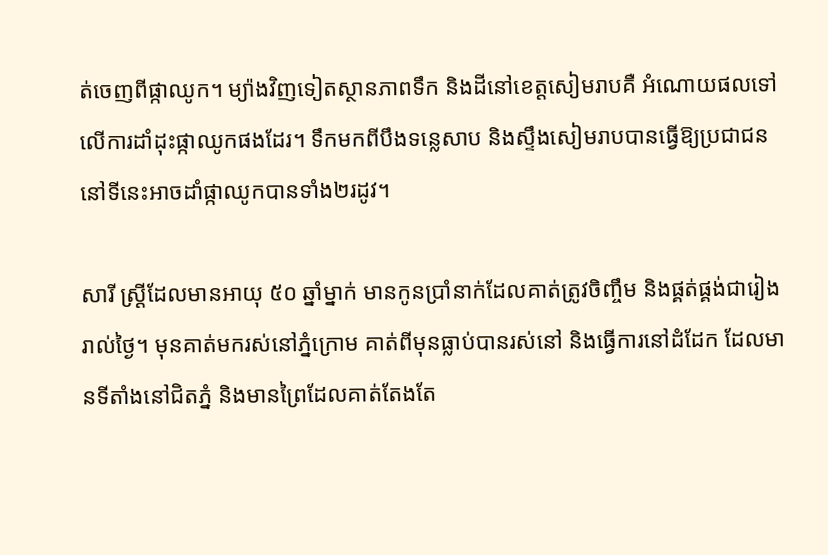ត់ចេញពីផ្កាឈូក។ ម្យ៉ាងវិញទៀតស្ថានភាពទឹក និងដីនៅខេត្តសៀមរាបគឺ អំណោយផលទៅលើការដាំដុះផ្កាឈូកផងដែរ។ ទឹកមកពីបឹងទន្លេសាប និងស្ទឹងសៀមរាបបានធ្វើឱ្យប្រជាជននៅទីនេះអាចដាំផ្កាឈូកបានទាំង២រដូវ។

សារី ស្រ្តីដែលមានអាយុ ៥០ ឆ្នាំម្នាក់ មានកូនប្រាំនាក់ដែលគាត់ត្រូវចិញ្ចឹម និងផ្គត់ផ្គង់ជារៀងរាល់ថ្ងៃ។ មុនគាត់មករស់នៅភ្នំក្រោម គាត់ពីមុនធ្លាប់បានរស់នៅ និងធ្វើការនៅដំដែក ដែលមានទីតាំងនៅជិតភ្នំ និងមានព្រៃដែលគាត់តែងតែ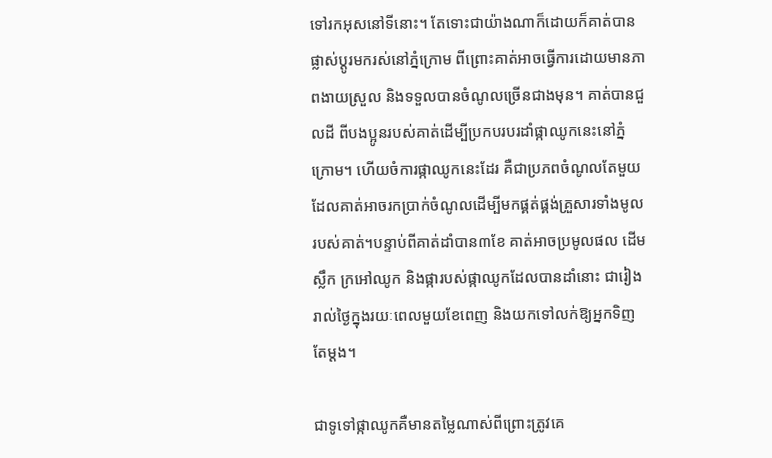ទៅរកអុសនៅទីនោះ។ តែទោះជាយ៉ាងណាក៏ដោយក៏គាត់បានផ្លាស់ប្ដូរមករស់នៅភ្នំក្រោម ពីព្រោះគាត់អាចធ្វើការដោយមានភាពងាយស្រួល និងទទួលបានចំណូលច្រើនជាងមុន។ គាត់បានជួលដី ពីបងប្អូនរបស់គាត់ដើម្បីប្រកបរបរដាំផ្កាឈូកនេះនៅភ្នំក្រោម។ ហើយចំការផ្កាឈូកនេះដែរ គឺជាប្រភពចំណូលតែមួយដែលគាត់អាចរកប្រាក់ចំណូលដើម្បីមកផ្គត់ផ្គង់គ្រួសារទាំងមូលរបស់គាត់។បន្ទាប់ពីគាត់ដាំបាន៣ខែ គាត់អាចប្រមូលផល ដើម ស្លឹក ក្រអៅឈូក និងផ្ការបស់ផ្កាឈូកដែលបានដាំនោះ ជារៀងរាល់ថ្ងៃក្នុងរយៈពេលមួយខែពេញ និងយកទៅលក់ឱ្យអ្នកទិញតែម្តង។

ជាទូទៅផ្កាឈូកគឺមានតម្លៃណាស់ពីព្រោះត្រូវគេ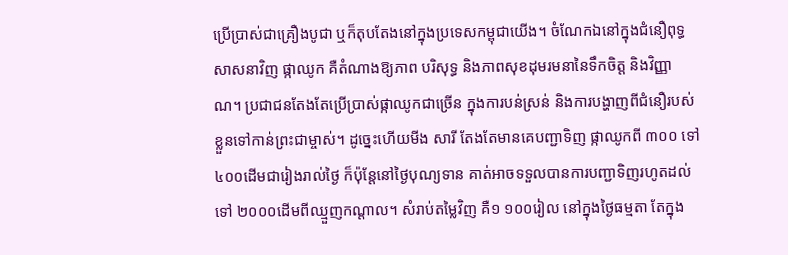ប្រើប្រាស់ជាគ្រឿងបូជា ឬក៏តុបតែងនៅក្នុងប្រទេសកម្ពុជាយើង។ ចំណែកឯនៅក្នុងជំនឿពុទ្ធសាសនាវិញ ផ្កាឈូក គឺតំណាងឱ្យភាព បរិសុទ្ធ និងភាពសុខដុមរមនានៃទឹកចិត្ត និងវិញ្ញាណ។ ប្រជាជនតែងតែប្រើប្រាស់ផ្កាឈូកជាច្រើន ក្នុងការបន់ស្រន់ និងការបង្ហាញពីជំនឿរបស់ខ្លួនទៅកាន់ព្រះជាម្ចាស់។ ដូច្នេះហើយមីង សារី តែងតែមានគេបញ្ជាទិញ ផ្កាឈូកពី ៣០០ ទៅ ៤០០ដើមជារៀងរាល់ថ្ងៃ ក៏ប៉ុន្តែនៅថ្ងៃបុណ្យទាន គាត់អាចទទួលបានការបញ្ជាទិញរហូតដល់ទៅ ២០០០ដើមពីឈ្មួញកណ្តាល។ សំរាប់តម្លៃវិញ គឺ១ ១០០រៀល នៅក្នុងថ្ងៃធម្មតា តែក្នុង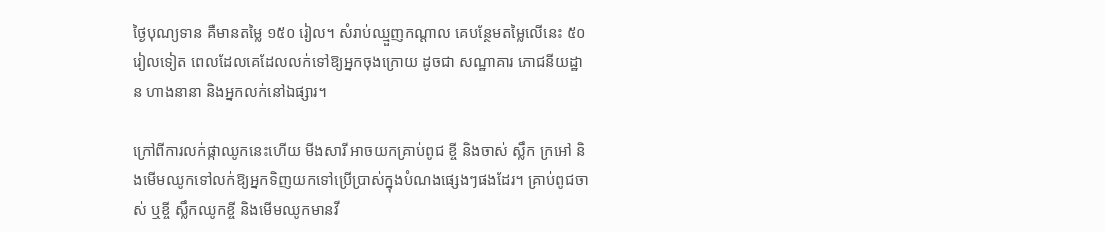ថ្ងៃបុណ្យទាន គឺមានតម្លៃ ១៥០ រៀល។ សំរាប់ឈ្មួញកណ្តាល គេបន្ថែមតម្លៃលើនេះ ៥០ រៀលទៀត ពេលដែលគេដែលលក់ទៅឱ្យអ្នកចុងក្រោយ ដូចជា សណ្ឋាគារ ភោជនីយដ្ឋាន ហាងនានា និងអ្នកលក់នៅឯផ្សារ។

ក្រៅពីការលក់ផ្កាឈូកនេះហើយ មីងសារី អាចយកគ្រាប់ពូជ ខ្ចី និងចាស់ ស្លឹក ក្រអៅ និងមើមឈូកទៅលក់ឱ្យអ្នកទិញយកទៅប្រើប្រាស់ក្នុងបំណងផ្សេងៗផងដែរ។ គ្រាប់ពូជចាស់ ឬខ្ចី ស្លឹកឈូកខ្ចី និងមើមឈូកមានវី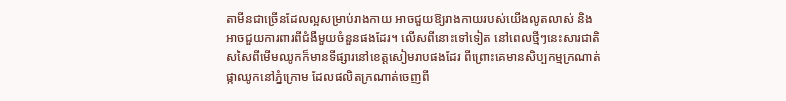តាមីនជាច្រើនដែលល្អសម្រាប់រាងកាយ អាចជួយឱ្យរាងកាយរបស់យើងលូតលាស់ និងអាចជួយការពារពីជំងឺមួយចំនួនផងដែរ។ លើសពីនោះទៅទៀត នៅពេលថ្មីៗនេះសារជាតិសសៃពីមើមឈូកក៏មានទីផ្សារនៅខេត្តសៀមរាបផងដែរ ពីព្រោះគេមានសិប្បកម្មក្រណាត់ផ្កាឈូកនៅភ្នំក្រោម ដែលផលិតក្រណាត់ចេញពី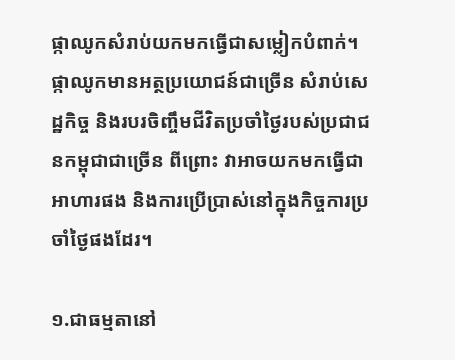ផ្កាឈូកសំរាប់យកមកធ្វើជាសម្លៀកបំពាក់។ ផ្កាឈូកមានអត្ថប្រយោជន៍ជាច្រើន សំរាប់សេដ្ឋកិច្ច និងរបរចិញ្ចឹមជីវិតប្រចាំថ្ងៃរបស់ប្រជាជនកម្ពុជាជាច្រើន ពីព្រោះ វាអាចយកមកធ្វើជាអាហារផង និងការប្រើប្រាស់នៅក្នុងកិច្ចការប្រចាំថ្ងៃផងដែរ។

១.ជាធម្មតានៅ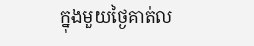ក្នុងមួយថ្ងៃគាត់ល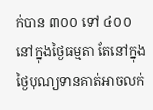ក់បាន ៣០០ ទៅ ៤០០ នៅក្នុងថ្ងៃធម្មតា តែនៅក្នុងថ្ងៃបុណ្យទានគាត់អាចលក់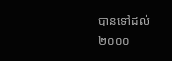បានទៅដល់ ២០០០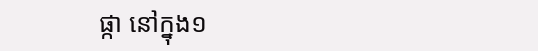ផ្កា នៅក្នុង១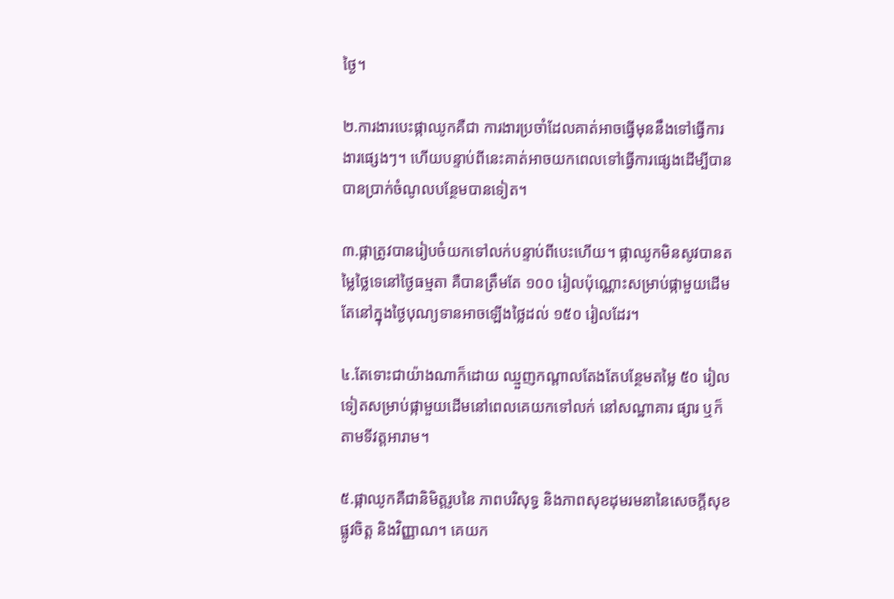ថ្ងៃ។

២.ការងារបេះផ្កាឈូកគឺជា ការងារប្រចាំដែលគាត់អាចធ្វើមុននឹងទៅធ្វើការងារផ្សេងៗ។ ហើយបន្ទាប់ពីនេះគាត់អាចយកពេលទៅធ្វើការផ្សេងដើម្បីបានបានប្រាក់ចំណូលបន្ថែមបានទៀត។

៣.ផ្កាត្រូវបានរៀបចំយកទៅលក់បន្ទាប់ពីបេះហើយ។ ផ្កាឈូកមិនសូវបានតម្លៃថ្លៃទេនៅថ្ងៃធម្មតា គឺបានត្រឹមតែ ១០០ រៀលប៉ុណ្ណោះសម្រាប់ផ្កាមួយដើម តែនៅក្នុងថ្ងៃបុណ្យទានអាចឡើងថ្លៃដល់ ១៥០ រៀលដែរ។

៤.តែទោះជាយ៉ាងណាក៏ដោយ ឈ្មួញកណ្តាលតែងតែបន្ថែមតម្លៃ ៥០ រៀលទៀតសម្រាប់ផ្កាមួយដើមនៅពេលគេយកទៅលក់ នៅសណ្ឋាគារ ផ្សារ ឬក៏តាមទីវត្តអារាម។

៥.ផ្កាឈូកគឺជានិមិត្តរូបនៃ ភាពបរិសុទ្ធ និងភាពសុខដុមរមនានៃសេចក្ដីសុខផ្លូវចិត្ត និងវិញ្ញាណ។ គេយក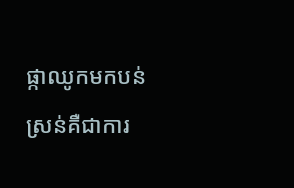ផ្កាឈូកមកបន់ស្រន់គឺជាការ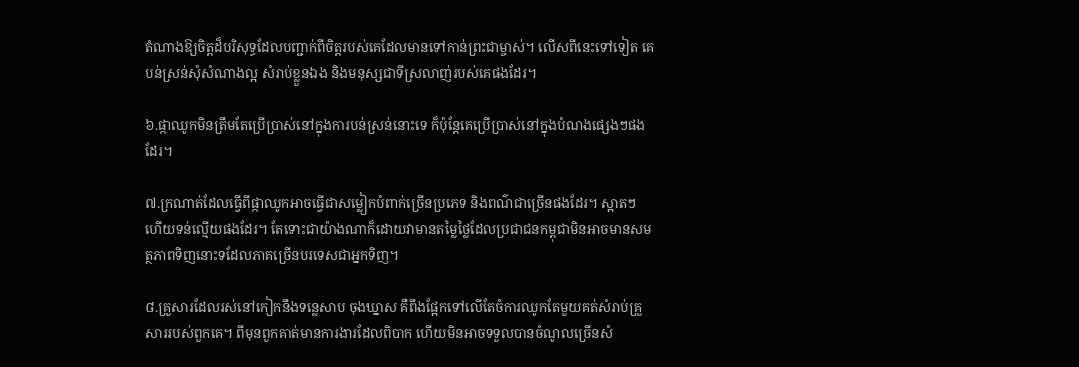តំណាងឱ្យចិត្តដ៏បរិសុទ្ធដែលបញ្ជាក់ពីចិត្តរបស់គេដែលមានទៅកាន់ព្រះជាម្ចាស់។ លើសពីនេះទៅទៀត គេបន់ស្រន់សុំសំណាងល្អ សំរាប់ខ្លួនឯង និងមនុស្សជាទីស្រលាញ់របស់គេផងដែរ។

៦.ផ្កាឈូកមិនត្រឹមតែប្រើប្រាស់នៅក្នុងការបន់ស្រន់នោះទេ ក៏ប៉ុន្តែគេប្រើប្រាស់នៅក្នុងបំណងផ្សេងៗផងដែរ។

៧.ក្រណាត់ដែលធ្វើពីផ្កាឈូកអាចធ្វើជាសម្លៀកបំពាក់ច្រើនប្រភេទ និងពណ៌ជាច្រើនផងដែរ។ ស្អាតៗ ហើយទន់ល្មើយផងដែរ។ តែទោះជាយ៉ាងណាក៏ដោយវាមានតម្លៃថ្លៃដែលប្រជាជនកម្ពុជាមិនអាចមានសមត្ថភាពទិញនោះទដែលភាគច្រើនបរទេសជាអ្នកទិញ។

៨.គ្រួសារដែលរស់នៅកៀកនឹងទន្លេសាប ចុងឃ្នាស គឺពឹងផ្អែកទៅលើតែចំការឈូកតែមួយគត់សំរាប់គ្រួសាររបស់ពួកគេ។ ពីមុនពួកគាត់មានការងារដែលពិបាក ហើយមិនអាចទទួលបានចំណូលច្រើនសំ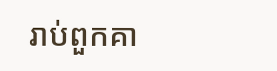រាប់ពួកគា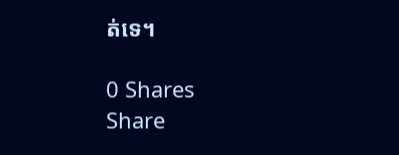ត់ទេ។

0 Shares
Share